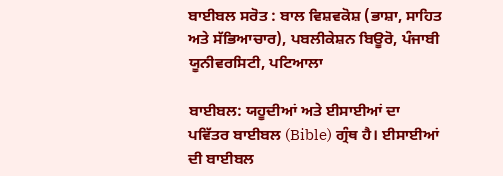ਬਾਈਬਲ ਸਰੋਤ : ਬਾਲ ਵਿਸ਼ਵਕੋਸ਼ (ਭਾਸ਼ਾ, ਸਾਹਿਤ ਅਤੇ ਸੱਭਿਆਚਾਰ), ਪਬਲੀਕੇਸ਼ਨ ਬਿਊਰੋ, ਪੰਜਾਬੀ ਯੂਨੀਵਰਸਿਟੀ, ਪਟਿਆਲਾ

ਬਾਈਬਲ: ਯਹੂਦੀਆਂ ਅਤੇ ਈਸਾਈਆਂ ਦਾ ਪਵਿੱਤਰ ਬਾਈਬਲ (Bible) ਗ੍ਰੰਥ ਹੈ। ਈਸਾਈਆਂ ਦੀ ਬਾਈਬਲ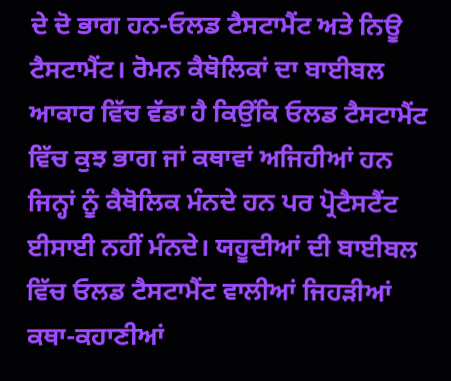ਦੇ ਦੋ ਭਾਗ ਹਨ-ਓਲਡ ਟੈਸਟਾਮੈਂਟ ਅਤੇ ਨਿਊ ਟੈਸਟਾਮੈਂਟ। ਰੋਮਨ ਕੈਥੋਲਿਕਾਂ ਦਾ ਬਾਈਬਲ ਆਕਾਰ ਵਿੱਚ ਵੱਡਾ ਹੈ ਕਿਉਂਕਿ ਓਲਡ ਟੈਸਟਾਮੈਂਟ ਵਿੱਚ ਕੁਝ ਭਾਗ ਜਾਂ ਕਥਾਵਾਂ ਅਜਿਹੀਆਂ ਹਨ ਜਿਨ੍ਹਾਂ ਨੂੰ ਕੈਥੋਲਿਕ ਮੰਨਦੇ ਹਨ ਪਰ ਪ੍ਰੋਟੈਸਟੈਂਟ ਈਸਾਈ ਨਹੀਂ ਮੰਨਦੇ। ਯਹੂਦੀਆਂ ਦੀ ਬਾਈਬਲ ਵਿੱਚ ਓਲਡ ਟੈਸਟਾਮੈਂਟ ਵਾਲੀਆਂ ਜਿਹੜੀਆਂ ਕਥਾ-ਕਹਾਣੀਆਂ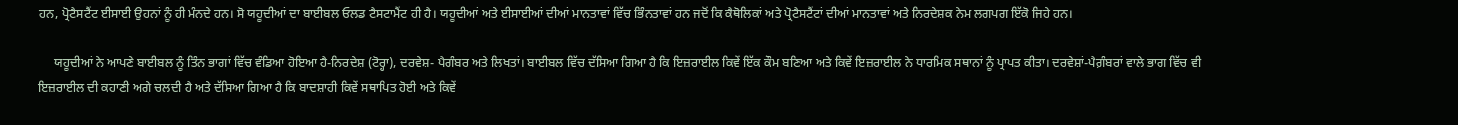ਹਨ, ਪ੍ਰੋਟੈਸਟੈਂਟ ਈਸਾਈ ਉਹਨਾਂ ਨੂੰ ਹੀ ਮੰਨਦੇ ਹਨ। ਸੋ ਯਹੂਦੀਆਂ ਦਾ ਬਾਈਬਲ ਓਲਡ ਟੈਸਟਾਮੈਂਟ ਹੀ ਹੈ। ਯਹੂਦੀਆਂ ਅਤੇ ਈਸਾਈਆਂ ਦੀਆਂ ਮਾਨਤਾਵਾਂ ਵਿੱਚ ਭਿੰਨਤਾਵਾਂ ਹਨ ਜਦੋਂ ਕਿ ਕੈਥੋਲਿਕਾਂ ਅਤੇ ਪ੍ਰੋਟੈਸਟੈਂਟਾਂ ਦੀਆਂ ਮਾਨਤਾਵਾਂ ਅਤੇ ਨਿਰਦੇਸ਼ਕ ਨੇਮ ਲਗਪਗ ਇੱਕੋ ਜਿਹੇ ਹਨ।

     ਯਹੂਦੀਆਂ ਨੇ ਆਪਣੇ ਬਾਈਬਲ ਨੂੰ ਤਿੰਨ ਭਾਗਾਂ ਵਿੱਚ ਵੰਡਿਆ ਹੋਇਆ ਹੈ-ਨਿਰਦੇਸ਼ (ਟੋਰ੍ਹਾ), ਦਰਵੇਸ਼- ਪੈਗੰਬਰ ਅਤੇ ਲਿਖਤਾਂ। ਬਾਈਬਲ ਵਿੱਚ ਦੱਸਿਆ ਗਿਆ ਹੈ ਕਿ ਇਜ਼ਰਾਈਲ ਕਿਵੇਂ ਇੱਕ ਕੌਮ ਬਣਿਆ ਅਤੇ ਕਿਵੇਂ ਇਜ਼ਰਾਈਲ ਨੇ ਧਾਰਮਿਕ ਸਥਾਨਾਂ ਨੂੰ ਪ੍ਰਾਪਤ ਕੀਤਾ। ਦਰਵੇਸ਼ਾਂ-ਪੈਗ਼ੰਬਰਾਂ ਵਾਲੇ ਭਾਗ ਵਿੱਚ ਵੀ ਇਜ਼ਰਾਈਲ ਦੀ ਕਹਾਣੀ ਅਗੇ ਚਲਦੀ ਹੈ ਅਤੇ ਦੱਸਿਆ ਗਿਆ ਹੈ ਕਿ ਬਾਦਸ਼ਾਹੀ ਕਿਵੇਂ ਸਥਾਪਿਤ ਹੋਈ ਅਤੇ ਕਿਵੇਂ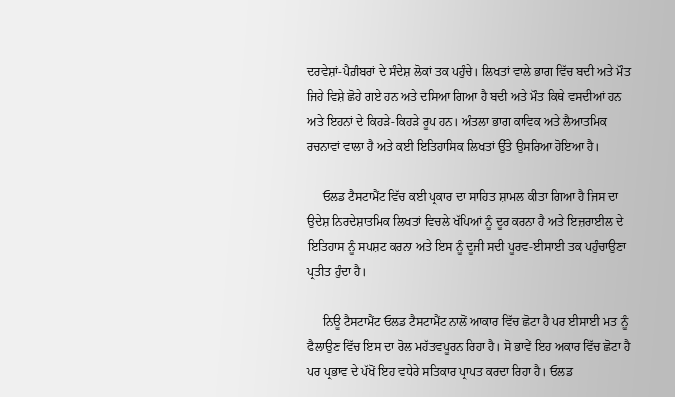ਦਰਵੇਸ਼ਾਂ-ਪੈਗ਼ੰਬਰਾਂ ਦੇ ਸੰਦੇਸ਼ ਲੋਕਾਂ ਤਕ ਪਹੁੰਚੇ। ਲਿਖਤਾਂ ਵਾਲੇ ਭਾਗ ਵਿੱਚ ਬਦੀ ਅਤੇ ਮੌਤ ਜਿਹੇ ਵਿਸ਼ੇ ਛੋਹੇ ਗਏ ਹਨ ਅਤੇ ਦਸਿਆ ਗਿਆ ਹੈ ਬਦੀ ਅਤੇ ਮੌਤ ਕਿਥੇ ਵਸਦੀਆਂ ਹਨ ਅਤੇ ਇਹਨਾਂ ਦੇ ਕਿਹੜੇ-ਕਿਹੜੇ ਰੂਪ ਹਨ। ਅੰਤਲਾ ਭਾਗ ਕਾਵਿਕ ਅਤੇ ਲੈਆਤਮਿਕ ਰਚਨਾਵਾਂ ਵਾਲਾ ਹੈ ਅਤੇ ਕਈ ਇਤਿਹਾਸਿਕ ਲਿਖਤਾਂ ਉੱਤੇ ਉਸਰਿਆ ਹੋਇਆ ਹੈ।

     ਓਲਡ ਟੈਸਟਾਮੈਂਟ ਵਿੱਚ ਕਈ ਪ੍ਰਕਾਰ ਦਾ ਸਾਹਿਤ ਸ਼ਾਮਲ ਕੀਤਾ ਗਿਆ ਹੈ ਜਿਸ ਦਾ ਉਦੇਸ਼ ਨਿਰਦੇਸ਼ਾਤਮਿਕ ਲਿਖਤਾਂ ਵਿਚਲੇ ਖੱਪਿਆਂ ਨੂੰ ਦੂਰ ਕਰਨਾ ਹੈ ਅਤੇ ਇਜ਼ਰਾਈਲ ਦੇ ਇਤਿਹਾਸ ਨੂੰ ਸਪਸ਼ਟ ਕਰਨਾ ਅਤੇ ਇਸ ਨੂੰ ਦੂਜੀ ਸਦੀ ਪੂਰਵ-ਈਸਾਈ ਤਕ ਪਹੁੰਚਾਉਣਾ ਪ੍ਰਤੀਤ ਹੁੰਦਾ ਹੈ।

     ਨਿਊ ਟੈਸਟਾਮੈਂਟ ਓਲਡ ਟੈਸਟਾਮੈਂਟ ਨਾਲੋਂ ਆਕਾਰ ਵਿੱਚ ਛੋਟਾ ਹੈ ਪਰ ਈਸਾਈ ਮਤ ਨੂੰ ਫੈਲਾਉਣ ਵਿੱਚ ਇਸ ਦਾ ਰੋਲ ਮਹੱਤਵਪੂਰਨ ਰਿਹਾ ਹੈ। ਸੋ ਭਾਵੇਂ ਇਹ ਅਕਾਰ ਵਿੱਚ ਛੋਟਾ ਹੈ ਪਰ ਪ੍ਰਭਾਵ ਦੇ ਪੱਖੋਂ ਇਹ ਵਧੇਰੇ ਸਤਿਕਾਰ ਪ੍ਰਾਪਤ ਕਰਦਾ ਰਿਹਾ ਹੈ। ਓਲਡ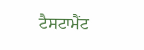ਟੈਸਟਾਮੈਂਟ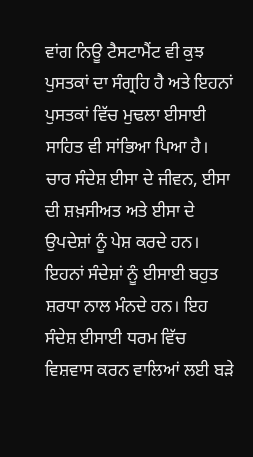ਵਾਂਗ ਨਿਊ ਟੈਸਟਾਮੈਂਟ ਵੀ ਕੁਝ ਪੁਸਤਕਾਂ ਦਾ ਸੰਗ੍ਰਹਿ ਹੈ ਅਤੇ ਇਹਨਾਂ ਪੁਸਤਕਾਂ ਵਿੱਚ ਮੁਢਲਾ ਈਸਾਈ ਸਾਹਿਤ ਵੀ ਸਾਂਭਿਆ ਪਿਆ ਹੈ। ਚਾਰ ਸੰਦੇਸ਼ ਈਸਾ ਦੇ ਜੀਵਨ, ਈਸਾ ਦੀ ਸ਼ਖ਼ਸੀਅਤ ਅਤੇ ਈਸਾ ਦੇ ਉਪਦੇਸ਼ਾਂ ਨੂੰ ਪੇਸ਼ ਕਰਦੇ ਹਨ। ਇਹਨਾਂ ਸੰਦੇਸ਼ਾਂ ਨੂੰ ਈਸਾਈ ਬਹੁਤ ਸ਼ਰਧਾ ਨਾਲ ਮੰਨਦੇ ਹਨ। ਇਹ ਸੰਦੇਸ਼ ਈਸਾਈ ਧਰਮ ਵਿੱਚ ਵਿਸ਼ਵਾਸ ਕਰਨ ਵਾਲਿਆਂ ਲਈ ਬੜੇ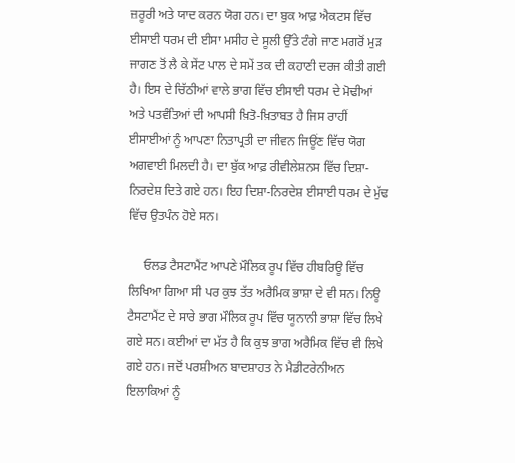ਜ਼ਰੂਰੀ ਅਤੇ ਯਾਦ ਕਰਨ ਯੋਗ ਹਨ। ਦਾ ਬੁਕ ਆਫ਼ ਐਕਟਸ ਵਿੱਚ ਈਸਾਈ ਧਰਮ ਦੀ ਈਸਾ ਮਸੀਹ ਦੇ ਸੂਲੀ ਉੱਤੇ ਟੰਗੇ ਜਾਣ ਮਗਰੋਂ ਮੁੜ ਜਾਗਣ ਤੋਂ ਲੈ ਕੇ ਸੇਂਟ ਪਾਲ ਦੇ ਸਮੇਂ ਤਕ ਦੀ ਕਹਾਣੀ ਦਰਜ ਕੀਤੀ ਗਈ ਹੈ। ਇਸ ਦੇ ਚਿੱਠੀਆਂ ਵਾਲੇ ਭਾਗ ਵਿੱਚ ਈਸਾਈ ਧਰਮ ਦੇ ਮੋਢੀਆਂ ਅਤੇ ਪਤਵੰਤਿਆਂ ਦੀ ਆਪਸੀ ਖ਼ਿਤੋ-ਖ਼ਿਤਾਬਤ ਹੈ ਜਿਸ ਰਾਹੀਂ ਈਸਾਈਆਂ ਨੂੰ ਆਪਣਾ ਨਿਤਾਪ੍ਰਤੀ ਦਾ ਜੀਵਨ ਜਿਊਂਣ ਵਿੱਚ ਯੋਗ ਅਗਵਾਈ ਮਿਲਦੀ ਹੈ। ਦਾ ਬੁੱਕ ਆਫ਼ ਰੀਵੀਲੇਸ਼ਨਸ ਵਿੱਚ ਦਿਸ਼ਾ-ਨਿਰਦੇਸ਼ ਦਿਤੇ ਗਏ ਹਨ। ਇਹ ਦਿਸ਼ਾ-ਨਿਰਦੇਸ਼ ਈਸਾਈ ਧਰਮ ਦੇ ਮੁੱਢ ਵਿੱਚ ਉਤਪੰਨ ਹੋਏ ਸਨ।

     ਓਲਡ ਟੈਸਟਾਮੈਂਟ ਆਪਣੇ ਮੌਲਿਕ ਰੂਪ ਵਿੱਚ ਹੀਬਰਿਊ ਵਿੱਚ ਲਿਖਿਆ ਗਿਆ ਸੀ ਪਰ ਕੁਝ ਤੱਤ ਅਰੈਮਿਕ ਭਾਸ਼ਾ ਦੇ ਵੀ ਸਨ। ਨਿਊ ਟੈਸਟਾਮੈਂਟ ਦੇ ਸਾਰੇ ਭਾਗ ਮੌਲਿਕ ਰੂਪ ਵਿੱਚ ਯੂਨਾਨੀ ਭਾਸ਼ਾ ਵਿੱਚ ਲਿਖੇ ਗਏ ਸਨ। ਕਈਆਂ ਦਾ ਮੱਤ ਹੈ ਕਿ ਕੁਝ ਭਾਗ ਅਰੈਮਿਕ ਵਿੱਚ ਵੀ ਲਿਖੇ ਗਏ ਹਨ। ਜਦੋਂ ਪਰਸ਼ੀਅਨ ਬਾਦਸ਼ਾਹਤ ਨੇ ਮੈਡੀਟਰੇਨੀਅਨ ਇਲਾਕਿਆਂ ਨੂੰ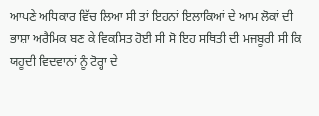ਆਪਣੇ ਅਧਿਕਾਰ ਵਿੱਚ ਲਿਆ ਸੀ ਤਾਂ ਇਹਨਾਂ ਇਲਾਕਿਆਂ ਦੇ ਆਮ ਲੋਕਾਂ ਦੀ ਭਾਸ਼ਾ ਅਰੈਮਿਕ ਬਣ ਕੇ ਵਿਕਸਿਤ ਹੋਈ ਸੀ ਸੋ ਇਹ ਸਥਿਤੀ ਦੀ ਮਜਬੂਰੀ ਸੀ ਕਿ ਯਹੂਦੀ ਵਿਦਵਾਨਾਂ ਨੂੰ ਟੋਰ੍ਹਾ ਦੇ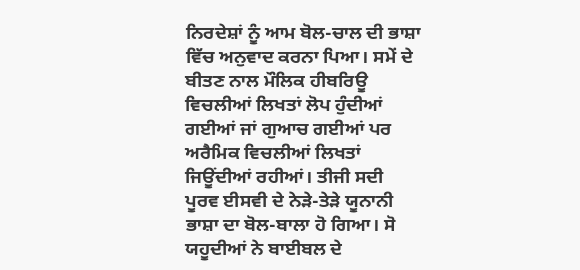ਨਿਰਦੇਸ਼ਾਂ ਨੂੰ ਆਮ ਬੋਲ-ਚਾਲ ਦੀ ਭਾਸ਼ਾ ਵਿੱਚ ਅਨੁਵਾਦ ਕਰਨਾ ਪਿਆ। ਸਮੇਂ ਦੇ ਬੀਤਣ ਨਾਲ ਮੌਲਿਕ ਹੀਬਰਿਊ ਵਿਚਲੀਆਂ ਲਿਖਤਾਂ ਲੋਪ ਹੁੰਦੀਆਂ ਗਈਆਂ ਜਾਂ ਗੁਆਚ ਗਈਆਂ ਪਰ ਅਰੈਮਿਕ ਵਿਚਲੀਆਂ ਲਿਖਤਾਂ ਜਿਊਂਦੀਆਂ ਰਹੀਆਂ। ਤੀਜੀ ਸਦੀ ਪੂਰਵ ਈਸਵੀ ਦੇ ਨੇੜੇ-ਤੇੜੇ ਯੂਨਾਨੀ ਭਾਸ਼ਾ ਦਾ ਬੋਲ-ਬਾਲਾ ਹੋ ਗਿਆ। ਸੋ ਯਹੂਦੀਆਂ ਨੇ ਬਾਈਬਲ ਦੇ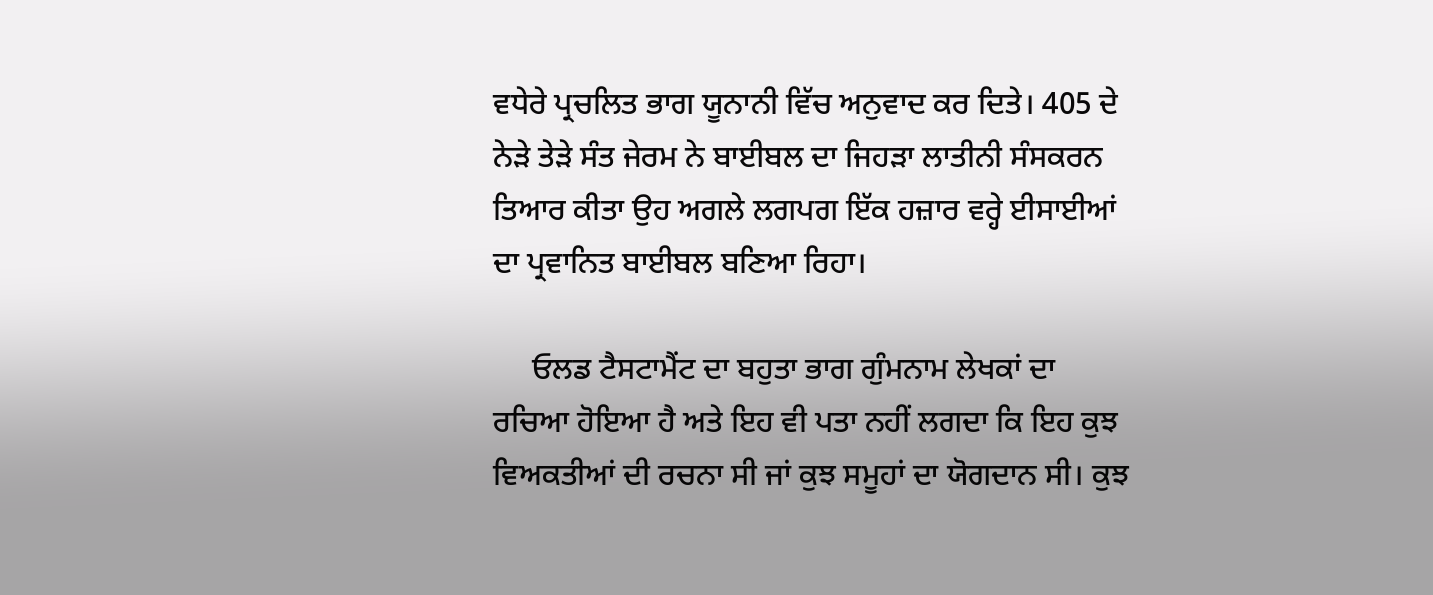ਵਧੇਰੇ ਪ੍ਰਚਲਿਤ ਭਾਗ ਯੂਨਾਨੀ ਵਿੱਚ ਅਨੁਵਾਦ ਕਰ ਦਿਤੇ। 405 ਦੇ ਨੇੜੇ ਤੇੜੇ ਸੰਤ ਜੇਰਮ ਨੇ ਬਾਈਬਲ ਦਾ ਜਿਹੜਾ ਲਾਤੀਨੀ ਸੰਸਕਰਨ ਤਿਆਰ ਕੀਤਾ ਉਹ ਅਗਲੇ ਲਗਪਗ ਇੱਕ ਹਜ਼ਾਰ ਵਰ੍ਹੇ ਈਸਾਈਆਂ ਦਾ ਪ੍ਰਵਾਨਿਤ ਬਾਈਬਲ ਬਣਿਆ ਰਿਹਾ।

     ਓਲਡ ਟੈਸਟਾਮੈਂਟ ਦਾ ਬਹੁਤਾ ਭਾਗ ਗੁੰਮਨਾਮ ਲੇਖਕਾਂ ਦਾ ਰਚਿਆ ਹੋਇਆ ਹੈ ਅਤੇ ਇਹ ਵੀ ਪਤਾ ਨਹੀਂ ਲਗਦਾ ਕਿ ਇਹ ਕੁਝ ਵਿਅਕਤੀਆਂ ਦੀ ਰਚਨਾ ਸੀ ਜਾਂ ਕੁਝ ਸਮੂਹਾਂ ਦਾ ਯੋਗਦਾਨ ਸੀ। ਕੁਝ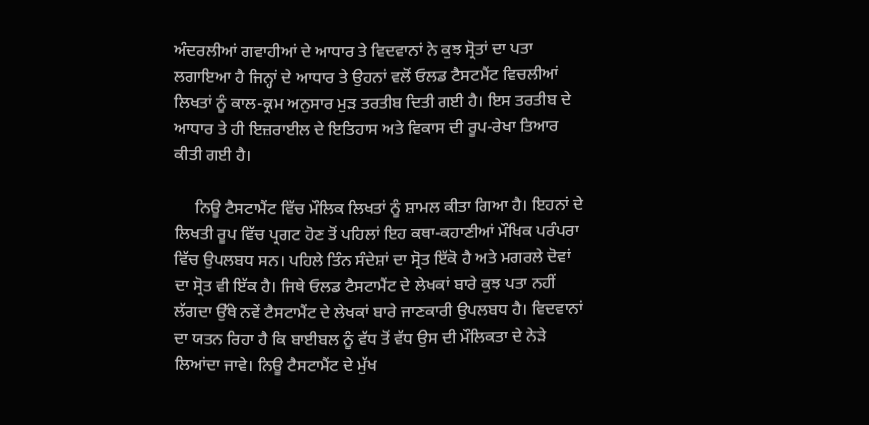ਅੰਦਰਲੀਆਂ ਗਵਾਹੀਆਂ ਦੇ ਆਧਾਰ ਤੇ ਵਿਦਵਾਨਾਂ ਨੇ ਕੁਝ ਸ੍ਰੋਤਾਂ ਦਾ ਪਤਾ ਲਗਾਇਆ ਹੈ ਜਿਨ੍ਹਾਂ ਦੇ ਆਧਾਰ ਤੇ ਉਹਨਾਂ ਵਲੋਂ ਓਲਡ ਟੈਸਟਮੈਂਟ ਵਿਚਲੀਆਂ ਲਿਖਤਾਂ ਨੂੰ ਕਾਲ-ਕ੍ਰਮ ਅਨੁਸਾਰ ਮੁੜ ਤਰਤੀਬ ਦਿਤੀ ਗਈ ਹੈ। ਇਸ ਤਰਤੀਬ ਦੇ ਆਧਾਰ ਤੇ ਹੀ ਇਜ਼ਰਾਈਲ ਦੇ ਇਤਿਹਾਸ ਅਤੇ ਵਿਕਾਸ ਦੀ ਰੂਪ-ਰੇਖਾ ਤਿਆਰ ਕੀਤੀ ਗਈ ਹੈ।

     ਨਿਊ ਟੈਸਟਾਮੈਂਟ ਵਿੱਚ ਮੌਲਿਕ ਲਿਖਤਾਂ ਨੂੰ ਸ਼ਾਮਲ ਕੀਤਾ ਗਿਆ ਹੈ। ਇਹਨਾਂ ਦੇ ਲਿਖਤੀ ਰੂਪ ਵਿੱਚ ਪ੍ਰਗਟ ਹੋਣ ਤੋਂ ਪਹਿਲਾਂ ਇਹ ਕਥਾ-ਕਹਾਣੀਆਂ ਮੌਖਿਕ ਪਰੰਪਰਾ ਵਿੱਚ ਉਪਲਬਧ ਸਨ। ਪਹਿਲੇ ਤਿੰਨ ਸੰਦੇਸ਼ਾਂ ਦਾ ਸ੍ਰੋਤ ਇੱਕੋ ਹੈ ਅਤੇ ਮਗਰਲੇ ਦੋਵਾਂ ਦਾ ਸ੍ਰੋਤ ਵੀ ਇੱਕ ਹੈ। ਜਿਥੇ ਓਲਡ ਟੈਸਟਾਮੈਂਟ ਦੇ ਲੇਖਕਾਂ ਬਾਰੇ ਕੁਝ ਪਤਾ ਨਹੀਂ ਲੱਗਦਾ ਉੱਥੇ ਨਵੇਂ ਟੈਸਟਾਮੈਂਟ ਦੇ ਲੇਖਕਾਂ ਬਾਰੇ ਜਾਣਕਾਰੀ ਉਪਲਬਧ ਹੈ। ਵਿਦਵਾਨਾਂ ਦਾ ਯਤਨ ਰਿਹਾ ਹੈ ਕਿ ਬਾਈਬਲ ਨੂੰ ਵੱਧ ਤੋਂ ਵੱਧ ਉਸ ਦੀ ਮੌਲਿਕਤਾ ਦੇ ਨੇੜੇ ਲਿਆਂਦਾ ਜਾਵੇ। ਨਿਊ ਟੈਸਟਾਮੈਂਟ ਦੇ ਮੁੱਖ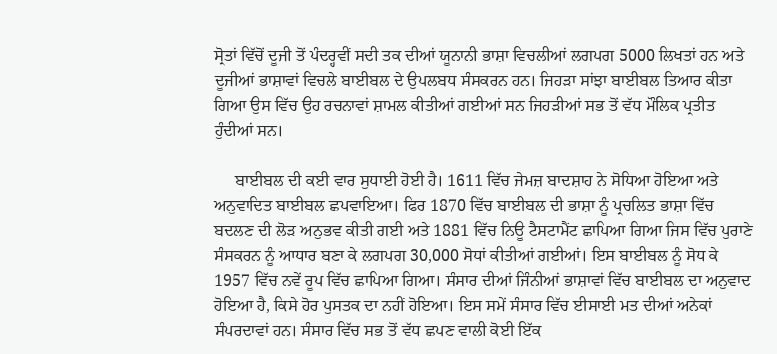ਸ੍ਰੋਤਾਂ ਵਿੱਚੋਂ ਦੂਜੀ ਤੋਂ ਪੰਦਰ੍ਹਵੀਂ ਸਦੀ ਤਕ ਦੀਆਂ ਯੂਨਾਨੀ ਭਾਸ਼ਾ ਵਿਚਲੀਆਂ ਲਗਪਗ 5000 ਲਿਖਤਾਂ ਹਨ ਅਤੇ ਦੂਜੀਆਂ ਭਾਸ਼ਾਵਾਂ ਵਿਚਲੇ ਬਾਈਬਲ ਦੇ ਉਪਲਬਧ ਸੰਸਕਰਨ ਹਨ। ਜਿਹੜਾ ਸਾਂਝਾ ਬਾਈਬਲ ਤਿਆਰ ਕੀਤਾ ਗਿਆ ਉਸ ਵਿੱਚ ਉਹ ਰਚਨਾਵਾਂ ਸ਼ਾਮਲ ਕੀਤੀਆਂ ਗਈਆਂ ਸਨ ਜਿਹੜੀਆਂ ਸਭ ਤੋਂ ਵੱਧ ਮੌਲਿਕ ਪ੍ਰਤੀਤ ਹੁੰਦੀਆਂ ਸਨ।

     ਬਾਈਬਲ ਦੀ ਕਈ ਵਾਰ ਸੁਧਾਈ ਹੋਈ ਹੈ। 1611 ਵਿੱਚ ਜੇਮਜ਼ ਬਾਦਸ਼ਾਹ ਨੇ ਸੋਧਿਆ ਹੋਇਆ ਅਤੇ ਅਨੁਵਾਦਿਤ ਬਾਈਬਲ ਛਪਵਾਇਆ। ਫਿਰ 1870 ਵਿੱਚ ਬਾਈਬਲ ਦੀ ਭਾਸ਼ਾ ਨੂੰ ਪ੍ਰਚਲਿਤ ਭਾਸ਼ਾ ਵਿੱਚ ਬਦਲਣ ਦੀ ਲੋੜ ਅਨੁਭਵ ਕੀਤੀ ਗਈ ਅਤੇ 1881 ਵਿੱਚ ਨਿਊ ਟੈਸਟਾਮੈਂਟ ਛਾਪਿਆ ਗਿਆ ਜਿਸ ਵਿੱਚ ਪੁਰਾਣੇ ਸੰਸਕਰਨ ਨੂੰ ਆਧਾਰ ਬਣਾ ਕੇ ਲਗਪਗ 30,000 ਸੋਧਾਂ ਕੀਤੀਆਂ ਗਈਆਂ। ਇਸ ਬਾਈਬਲ ਨੂੰ ਸੋਧ ਕੇ 1957 ਵਿੱਚ ਨਵੇਂ ਰੂਪ ਵਿੱਚ ਛਾਪਿਆ ਗਿਆ। ਸੰਸਾਰ ਦੀਆਂ ਜਿੰਨੀਆਂ ਭਾਸ਼ਾਵਾਂ ਵਿੱਚ ਬਾਈਬਲ ਦਾ ਅਨੁਵਾਦ ਹੋਇਆ ਹੈ, ਕਿਸੇ ਹੋਰ ਪੁਸਤਕ ਦਾ ਨਹੀਂ ਹੋਇਆ। ਇਸ ਸਮੇਂ ਸੰਸਾਰ ਵਿੱਚ ਈਸਾਈ ਮਤ ਦੀਆਂ ਅਨੇਕਾਂ ਸੰਪਰਦਾਵਾਂ ਹਨ। ਸੰਸਾਰ ਵਿੱਚ ਸਭ ਤੋਂ ਵੱਧ ਛਪਣ ਵਾਲੀ ਕੋਈ ਇੱਕ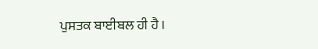ਪੁਸਤਕ ਬਾਈਬਲ ਹੀ ਹੈ।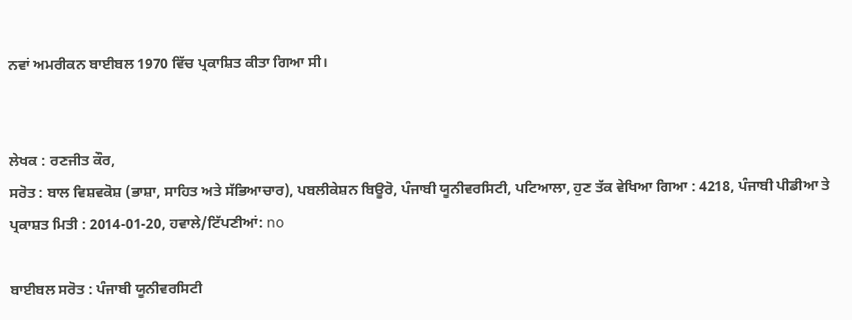ਨਵਾਂ ਅਮਰੀਕਨ ਬਾਈਬਲ 1970 ਵਿੱਚ ਪ੍ਰਕਾਸ਼ਿਤ ਕੀਤਾ ਗਿਆ ਸੀ।


ਲੇਖਕ : ਰਣਜੀਤ ਕੌਰ,
ਸਰੋਤ : ਬਾਲ ਵਿਸ਼ਵਕੋਸ਼ (ਭਾਸ਼ਾ, ਸਾਹਿਤ ਅਤੇ ਸੱਭਿਆਚਾਰ), ਪਬਲੀਕੇਸ਼ਨ ਬਿਊਰੋ, ਪੰਜਾਬੀ ਯੂਨੀਵਰਸਿਟੀ, ਪਟਿਆਲਾ, ਹੁਣ ਤੱਕ ਵੇਖਿਆ ਗਿਆ : 4218, ਪੰਜਾਬੀ ਪੀਡੀਆ ਤੇ ਪ੍ਰਕਾਸ਼ਤ ਮਿਤੀ : 2014-01-20, ਹਵਾਲੇ/ਟਿੱਪਣੀਆਂ: no

ਬਾਈਬਲ ਸਰੋਤ : ਪੰਜਾਬੀ ਯੂਨੀਵਰਸਿਟੀ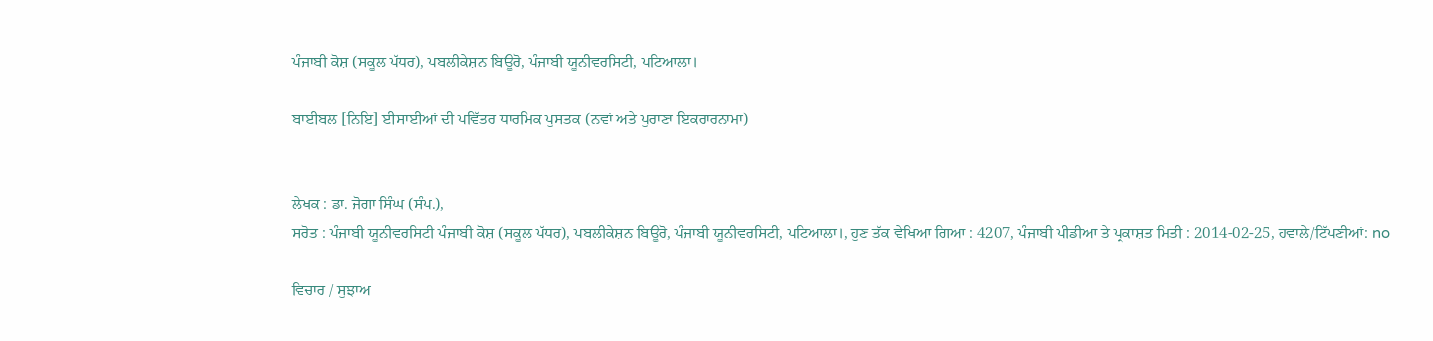ਪੰਜਾਬੀ ਕੋਸ਼ (ਸਕੂਲ ਪੱਧਰ), ਪਬਲੀਕੇਸ਼ਨ ਬਿਊਰੋ, ਪੰਜਾਬੀ ਯੂਨੀਵਰਸਿਟੀ, ਪਟਿਆਲਾ।

ਬਾਈਬਲ [ਨਿਇ] ਈਸਾਈਆਂ ਦੀ ਪਵਿੱਤਰ ਧਾਰਮਿਕ ਪੁਸਤਕ (ਨਵਾਂ ਅਤੇ ਪੁਰਾਣਾ ਇਕਰਾਰਨਾਮਾ)


ਲੇਖਕ : ਡਾ. ਜੋਗਾ ਸਿੰਘ (ਸੰਪ.),
ਸਰੋਤ : ਪੰਜਾਬੀ ਯੂਨੀਵਰਸਿਟੀ ਪੰਜਾਬੀ ਕੋਸ਼ (ਸਕੂਲ ਪੱਧਰ), ਪਬਲੀਕੇਸ਼ਨ ਬਿਊਰੋ, ਪੰਜਾਬੀ ਯੂਨੀਵਰਸਿਟੀ, ਪਟਿਆਲਾ।, ਹੁਣ ਤੱਕ ਵੇਖਿਆ ਗਿਆ : 4207, ਪੰਜਾਬੀ ਪੀਡੀਆ ਤੇ ਪ੍ਰਕਾਸ਼ਤ ਮਿਤੀ : 2014-02-25, ਹਵਾਲੇ/ਟਿੱਪਣੀਆਂ: no

ਵਿਚਾਰ / ਸੁਝਾਅ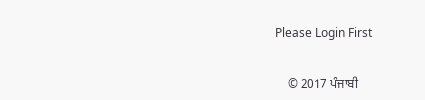Please Login First


    © 2017 ਪੰਜਾਬੀ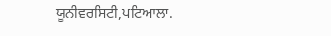ਯੂਨੀਵਰਸਿਟੀ,ਪਟਿਆਲਾ.